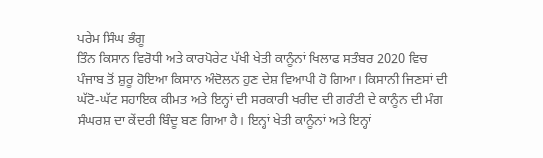ਪਰੇਮ ਸਿੰਘ ਭੰਗੂ
ਤਿੰਨ ਕਿਸਾਨ ਵਿਰੋਧੀ ਅਤੇ ਕਾਰਪੋਰੇਟ ਪੱਖੀ ਖੇਤੀ ਕਾਨੂੰਨਾਂ ਖਿਲਾਫ ਸਤੰਬਰ 2020 ਵਿਚ ਪੰਜਾਬ ਤੋਂ ਸ਼ੁਰੂ ਹੋਇਆ ਕਿਸਾਨ ਅੰਦੋਲਨ ਹੁਣ ਦੇਸ਼ ਵਿਆਪੀ ਹੋ ਗਿਆ। ਕਿਸਾਨੀ ਜਿਣਸਾਂ ਦੀ ਘੱਟੋ-ਘੱਟ ਸਹਾਇਕ ਕੀਮਤ ਅਤੇ ਇਨ੍ਹਾਂ ਦੀ ਸਰਕਾਰੀ ਖਰੀਦ ਦੀ ਗਰੰਟੀ ਦੇ ਕਾਨੂੰਨ ਦੀ ਮੰਗ ਸੰਘਰਸ਼ ਦਾ ਕੇਂਦਰੀ ਬਿੰਦੂ ਬਣ ਗਿਆ ਹੈ। ਇਨ੍ਹਾਂ ਖੇਤੀ ਕਾਨੂੰਨਾਂ ਅਤੇ ਇਨ੍ਹਾਂ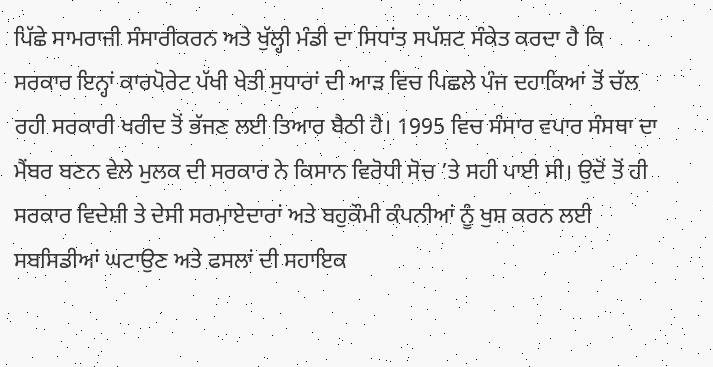ਪਿੱਛੇ ਸਾਮਰਾਜੀ ਸੰਸਾਰੀਕਰਨ ਅਤੇ ਖੁੱਲ੍ਹੀ ਮੰਡੀ ਦਾ ਸਿਧਾਂਤ ਸਪੱਸ਼ਟ ਸੰਕੇਤ ਕਰਦਾ ਹੈ ਕਿ ਸਰਕਾਰ ਇਨ੍ਹਾਂ ਕਾਰਪੋਰੇਟ ਪੱਖੀ ਖੇਤੀ ਸੁਧਾਰਾਂ ਦੀ ਆੜ ਵਿਚ ਪਿਛਲੇ ਪੰਜ ਦਹਾਕਿਆਂ ਤੋਂ ਚੱਲ ਰਹੀ ਸਰਕਾਰੀ ਖਰੀਦ ਤੋਂ ਭੱਜਣ ਲਈ ਤਿਆਰ ਬੈਠੀ ਹੈ। 1995 ਵਿਚ ਸੰਸਾਰ ਵਪਾਰ ਸੰਸਥਾ ਦਾ ਮੈਂਬਰ ਬਣਨ ਵੇਲੇ ਮੁਲਕ ਦੀ ਸਰਕਾਰ ਨੇ ਕਿਸਾਨ ਵਿਰੋਧੀ ਸੋਚ ’ਤੇ ਸਹੀ ਪਾਈ ਸੀ। ਉਦੋਂ ਤੋਂ ਹੀ ਸਰਕਾਰ ਵਿਦੇਸ਼ੀ ਤੇ ਦੇਸੀ ਸਰਮਾਏਦਾਰਾਂ ਅਤੇ ਬਹੁਕੌਮੀ ਕੰਪਨੀਆਂ ਨੂੰ ਖੁਸ਼ ਕਰਨ ਲਈ ਸਬਸਿਡੀਆਂ ਘਟਾਉਣ ਅਤੇ ਫਸਲਾਂ ਦੀ ਸਹਾਇਕ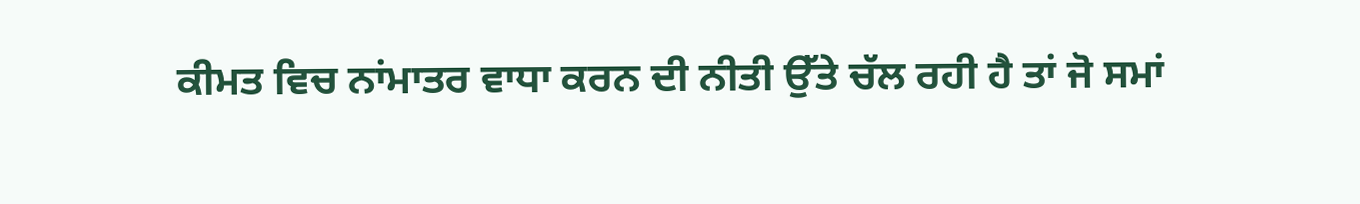ਕੀਮਤ ਵਿਚ ਨਾਂਮਾਤਰ ਵਾਧਾ ਕਰਨ ਦੀ ਨੀਤੀ ਉੱਤੇ ਚੱਲ ਰਹੀ ਹੈ ਤਾਂ ਜੋ ਸਮਾਂ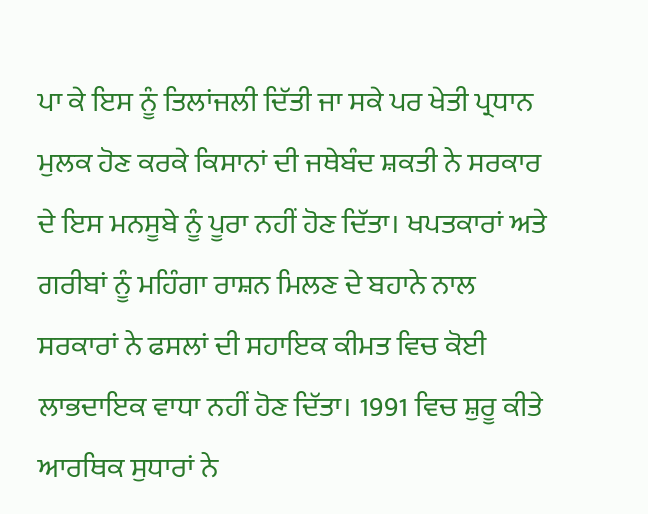ਪਾ ਕੇ ਇਸ ਨੂੰ ਤਿਲਾਂਜਲੀ ਦਿੱਤੀ ਜਾ ਸਕੇ ਪਰ ਖੇਤੀ ਪ੍ਰਧਾਨ ਮੁਲਕ ਹੋਣ ਕਰਕੇ ਕਿਸਾਨਾਂ ਦੀ ਜਥੇਬੰਦ ਸ਼ਕਤੀ ਨੇ ਸਰਕਾਰ ਦੇ ਇਸ ਮਨਸੂਬੇ ਨੂੰ ਪੂਰਾ ਨਹੀਂ ਹੋਣ ਦਿੱਤਾ। ਖਪਤਕਾਰਾਂ ਅਤੇ ਗਰੀਬਾਂ ਨੂੰ ਮਹਿੰਗਾ ਰਾਸ਼ਨ ਮਿਲਣ ਦੇ ਬਹਾਨੇ ਨਾਲ ਸਰਕਾਰਾਂ ਨੇ ਫਸਲਾਂ ਦੀ ਸਹਾਇਕ ਕੀਮਤ ਵਿਚ ਕੋਈ ਲਾਭਦਾਇਕ ਵਾਧਾ ਨਹੀਂ ਹੋਣ ਦਿੱਤਾ। 1991 ਵਿਚ ਸ਼ੁਰੂ ਕੀਤੇ ਆਰਥਿਕ ਸੁਧਾਰਾਂ ਨੇ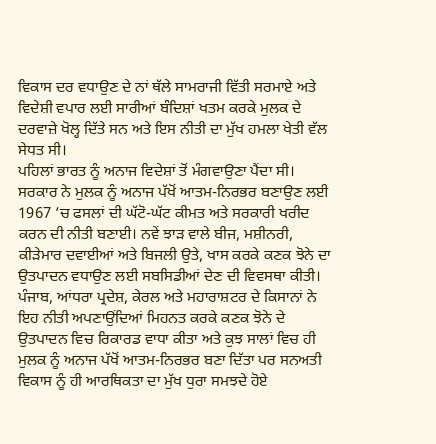ਵਿਕਾਸ ਦਰ ਵਧਾਉਣ ਦੇ ਨਾਂ ਥੱਲੇ ਸਾਮਰਾਜੀ ਵਿੱਤੀ ਸਰਮਾਏ ਅਤੇ ਵਿਦੇਸ਼ੀ ਵਪਾਰ ਲਈ ਸਾਰੀਆਂ ਬੰਦਿਸ਼ਾਂ ਖਤਮ ਕਰਕੇ ਮੁਲਕ ਦੇ ਦਰਵਾਜ਼ੇ ਖੋਲ੍ਹ ਦਿੱਤੇ ਸਨ ਅਤੇ ਇਸ ਨੀਤੀ ਦਾ ਮੁੱਖ ਹਮਲਾ ਖੇਤੀ ਵੱਲ ਸੇਧਤ ਸੀ।
ਪਹਿਲਾਂ ਭਾਰਤ ਨੂੰ ਅਨਾਜ ਵਿਦੇਸ਼ਾਂ ਤੋਂ ਮੰਗਵਾਉਣਾ ਪੈਂਦਾ ਸੀ। ਸਰਕਾਰ ਨੇ ਮੁਲਕ ਨੂੰ ਅਨਾਜ ਪੱਖੋਂ ਆਤਮ-ਨਿਰਭਰ ਬਣਾਉਣ ਲਈ 1967 ’ਚ ਫਸਲਾਂ ਦੀ ਘੱਟੋ-ਘੱਟ ਕੀਮਤ ਅਤੇ ਸਰਕਾਰੀ ਖਰੀਦ ਕਰਨ ਦੀ ਨੀਤੀ ਬਣਾਈ। ਨਵੇਂ ਝਾੜ ਵਾਲੇ ਬੀਜ, ਮਸ਼ੀਨਰੀ, ਕੀੜੇਮਾਰ ਦਵਾਈਆਂ ਅਤੇ ਬਿਜਲੀ ਉਤੇ, ਖਾਸ ਕਰਕੇ ਕਣਕ ਝੋਨੇ ਦਾ ਉਤਪਾਦਨ ਵਧਾਉਣ ਲਈ ਸਬਸਿਡੀਆਂ ਦੇਣ ਦੀ ਵਿਵਸਥਾ ਕੀਤੀ। ਪੰਜਾਬ, ਆਂਧਰਾ ਪ੍ਰਦੇਸ਼, ਕੇਰਲ ਅਤੇ ਮਹਾਰਾਸ਼ਟਰ ਦੇ ਕਿਸਾਨਾਂ ਨੇ ਇਹ ਨੀਤੀ ਅਪਣਾਉਂਦਿਆਂ ਮਿਹਨਤ ਕਰਕੇ ਕਣਕ ਝੋਨੇ ਦੇ ਉਤਪਾਦਨ ਵਿਚ ਰਿਕਾਰਡ ਵਾਧਾ ਕੀਤਾ ਅਤੇ ਕੁਝ ਸਾਲਾਂ ਵਿਚ ਹੀ ਮੁਲਕ ਨੂੰ ਅਨਾਜ ਪੱਖੋਂ ਆਤਮ-ਨਿਰਭਰ ਬਣਾ ਦਿੱਤਾ ਪਰ ਸਨਅਤੀ ਵਿਕਾਸ ਨੂੰ ਹੀ ਆਰਥਿਕਤਾ ਦਾ ਮੁੱਖ ਧੁਰਾ ਸਮਝਦੇ ਹੋਏ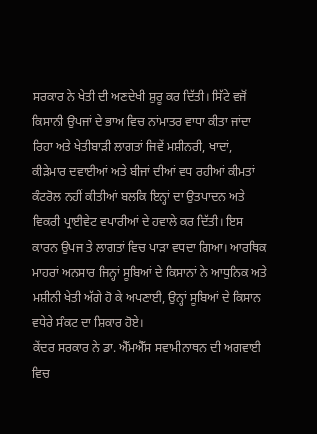ਸਰਕਾਰ ਨੇ ਖੇਤੀ ਦੀ ਅਣਦੇਖੀ ਸ਼ੁਰੂ ਕਰ ਦਿੱਤੀ। ਸਿੱਟੇ ਵਜੋਂ ਕਿਸਾਨੀ ਉਪਜਾਂ ਦੇ ਭਾਅ ਵਿਚ ਨਾਂਮਾਤਰ ਵਾਧਾ ਕੀਤਾ ਜਾਂਦਾ ਰਿਹਾ ਅਤੇ ਖੇਤੀਬਾੜੀ ਲਾਗਤਾਂ ਜਿਵੇਂ ਮਸ਼ੀਨਰੀ, ਖਾਦਾਂ, ਕੀੜੇਮਾਰ ਦਵਾਈਆਂ ਅਤੇ ਬੀਜਾਂ ਦੀਆਂ ਵਧ ਰਹੀਆਂ ਕੀਮਤਾਂ ਕੰਟਰੋਲ ਨਹੀਂ ਕੀਤੀਆਂ ਬਲਕਿ ਇਨ੍ਹਾਂ ਦਾ ਉਤਪਾਦਨ ਅਤੇ ਵਿਕਰੀ ਪ੍ਰਾਈਵੇਟ ਵਪਾਰੀਆਂ ਦੇ ਹਵਾਲੇ ਕਰ ਦਿੱਤੀ। ਇਸ ਕਾਰਨ ਉਪਜ ਤੇ ਲਾਗਤਾਂ ਵਿਚ ਪਾੜਾ ਵਧਦਾ ਗਿਆ। ਆਰਥਿਕ ਮਾਹਰਾਂ ਅਨਸਾਰ ਜਿਨ੍ਹਾਂ ਸੂਬਿਆਂ ਦੇ ਕਿਸਾਨਾਂ ਨੇ ਆਧੁਨਿਕ ਅਤੇ ਮਸ਼ੀਨੀ ਖੇਤੀ ਅੱਗੇ ਹੋ ਕੇ ਅਪਣਾਈ, ਉਨ੍ਹਾਂ ਸੂਬਿਆਂ ਦੇ ਕਿਸਾਨ ਵਧੇਰੇ ਸੰਕਟ ਦਾ ਸ਼ਿਕਾਰ ਹੋਏ।
ਕੇਂਦਰ ਸਰਕਾਰ ਨੇ ਡਾ. ਐੱਮਐੱਸ ਸਵਾਮੀਨਾਥਨ ਦੀ ਅਗਵਾਈ ਵਿਚ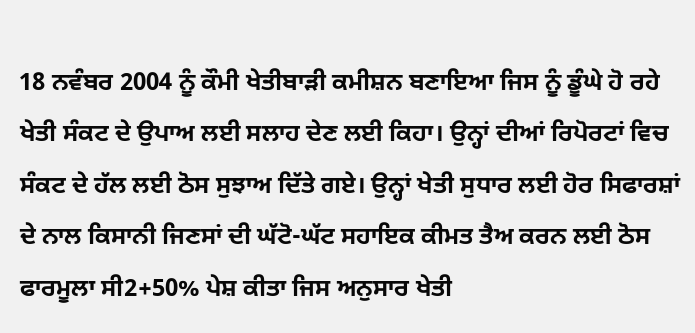18 ਨਵੰਬਰ 2004 ਨੂੰ ਕੌਮੀ ਖੇਤੀਬਾੜੀ ਕਮੀਸ਼ਨ ਬਣਾਇਆ ਜਿਸ ਨੂੰ ਡੂੰਘੇ ਹੋ ਰਹੇ ਖੇਤੀ ਸੰਕਟ ਦੇ ਉਪਾਅ ਲਈ ਸਲਾਹ ਦੇਣ ਲਈ ਕਿਹਾ। ਉਨ੍ਹਾਂ ਦੀਆਂ ਰਿਪੋਰਟਾਂ ਵਿਚ ਸੰਕਟ ਦੇ ਹੱਲ ਲਈ ਠੋਸ ਸੁਝਾਅ ਦਿੱਤੇ ਗਏ। ਉਨ੍ਹਾਂ ਖੇਤੀ ਸੁਧਾਰ ਲਈ ਹੋਰ ਸਿਫਾਰਸ਼ਾਂ ਦੇ ਨਾਲ ਕਿਸਾਨੀ ਜਿਣਸਾਂ ਦੀ ਘੱਟੋ-ਘੱਟ ਸਹਾਇਕ ਕੀਮਤ ਤੈਅ ਕਰਨ ਲਈ ਠੋਸ ਫਾਰਮੂਲਾ ਸੀ2+50% ਪੇਸ਼ ਕੀਤਾ ਜਿਸ ਅਨੁਸਾਰ ਖੇਤੀ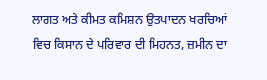ਲਾਗਤ ਅਤੇ ਕੀਮਤ ਕਮਿਸ਼ਨ ਉਤਪਾਦਨ ਖਰਚਿਆਂ ਵਿਚ ਕਿਸਾਨ ਦੇ ਪਰਿਵਾਰ ਦੀ ਮਿਹਨਤ, ਜ਼ਮੀਨ ਦਾ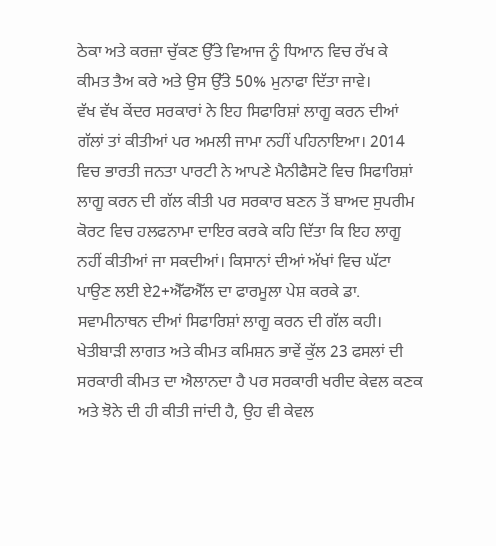ਠੇਕਾ ਅਤੇ ਕਰਜ਼ਾ ਚੁੱਕਣ ਉੱਤੇ ਵਿਆਜ ਨੂੰ ਧਿਆਨ ਵਿਚ ਰੱਖ ਕੇ ਕੀਮਤ ਤੈਅ ਕਰੇ ਅਤੇ ਉਸ ਉੱਤੇ 50% ਮੁਨਾਫਾ ਦਿੱਤਾ ਜਾਵੇ।
ਵੱਖ ਵੱਖ ਕੇਂਦਰ ਸਰਕਾਰਾਂ ਨੇ ਇਹ ਸਿਫਾਰਿਸ਼ਾਂ ਲਾਗੂ ਕਰਨ ਦੀਆਂ ਗੱਲਾਂ ਤਾਂ ਕੀਤੀਆਂ ਪਰ ਅਮਲੀ ਜਾਮਾ ਨਹੀਂ ਪਹਿਨਾਇਆ। 2014 ਵਿਚ ਭਾਰਤੀ ਜਨਤਾ ਪਾਰਟੀ ਨੇ ਆਪਣੇ ਮੈਨੀਫੈਸਟੋ ਵਿਚ ਸਿਫਾਰਿਸ਼ਾਂ ਲਾਗੂ ਕਰਨ ਦੀ ਗੱਲ ਕੀਤੀ ਪਰ ਸਰਕਾਰ ਬਣਨ ਤੋਂ ਬਾਅਦ ਸੁਪਰੀਮ ਕੋਰਟ ਵਿਚ ਹਲਫਨਾਮਾ ਦਾਇਰ ਕਰਕੇ ਕਹਿ ਦਿੱਤਾ ਕਿ ਇਹ ਲਾਗੂ ਨਹੀਂ ਕੀਤੀਆਂ ਜਾ ਸਕਦੀਆਂ। ਕਿਸਾਨਾਂ ਦੀਆਂ ਅੱਖਾਂ ਵਿਚ ਘੱਟਾ ਪਾਉਣ ਲਈ ਏ2+ਐੱਫਐੱਲ ਦਾ ਫਾਰਮੂਲਾ ਪੇਸ਼ ਕਰਕੇ ਡਾ. ਸਵਾਮੀਨਾਥਨ ਦੀਆਂ ਸਿਫਾਰਿਸ਼ਾਂ ਲਾਗੂ ਕਰਨ ਦੀ ਗੱਲ ਕਹੀ। ਖੇਤੀਬਾੜੀ ਲਾਗਤ ਅਤੇ ਕੀਮਤ ਕਮਿਸ਼ਨ ਭਾਵੇਂ ਕੁੱਲ 23 ਫਸਲਾਂ ਦੀ ਸਰਕਾਰੀ ਕੀਮਤ ਦਾ ਐਲਾਨਦਾ ਹੈ ਪਰ ਸਰਕਾਰੀ ਖਰੀਦ ਕੇਵਲ ਕਣਕ ਅਤੇ ਝੋਨੇ ਦੀ ਹੀ ਕੀਤੀ ਜਾਂਦੀ ਹੈ, ਉਹ ਵੀ ਕੇਵਲ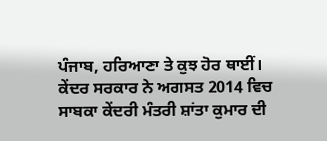ਪੰਜਾਬ, ਹਰਿਆਣਾ ਤੇ ਕੁਝ ਹੋਰ ਥਾਈਂ।
ਕੇਂਦਰ ਸਰਕਾਰ ਨੇ ਅਗਸਤ 2014 ਵਿਚ ਸਾਬਕਾ ਕੇਂਦਰੀ ਮੰਤਰੀ ਸ਼ਾਂਤਾ ਕੁਮਾਰ ਦੀ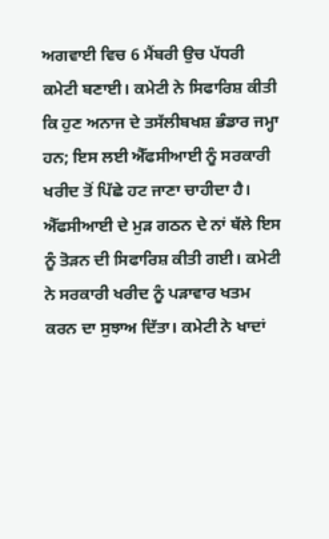ਅਗਵਾਈ ਵਿਚ 6 ਮੈਂਬਰੀ ਉਚ ਪੱਧਰੀ ਕਮੇਟੀ ਬਣਾਈ। ਕਮੇਟੀ ਨੇ ਸਿਫਾਰਿਸ਼ ਕੀਤੀ ਕਿ ਹੁਣ ਅਨਾਜ ਦੇ ਤਸੱਲੀਬਖਸ਼ ਭੰਡਾਰ ਜਮ੍ਹਾ ਹਨ; ਇਸ ਲਈ ਐੱਫਸੀਆਈ ਨੂੰ ਸਰਕਾਰੀ ਖਰੀਦ ਤੋਂ ਪਿੱਛੇ ਹਟ ਜਾਣਾ ਚਾਹੀਦਾ ਹੈ। ਐੱਫਸੀਆਈ ਦੇ ਮੁੜ ਗਠਨ ਦੇ ਨਾਂ ਥੱਲੇ ਇਸ ਨੂੰ ਤੋੜਨ ਦੀ ਸਿਫਾਰਿਸ਼ ਕੀਤੀ ਗਈ। ਕਮੇਟੀ ਨੇ ਸਰਕਾਰੀ ਖਰੀਦ ਨੂੰ ਪੜਾਵਾਰ ਖਤਮ ਕਰਨ ਦਾ ਸੁਝਾਅ ਦਿੱਤਾ। ਕਮੇਟੀ ਨੇ ਖਾਦਾਂ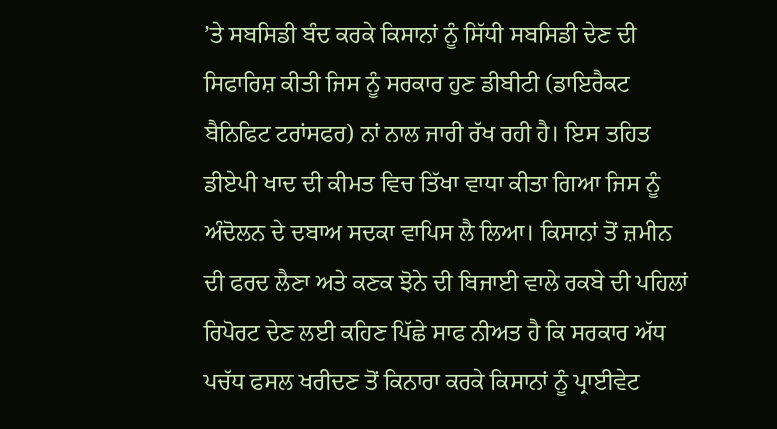’ਤੇ ਸਬਸਿਡੀ ਬੰਦ ਕਰਕੇ ਕਿਸਾਨਾਂ ਨੂੰ ਸਿੱਧੀ ਸਬਸਿਡੀ ਦੇਣ ਦੀ ਸਿਫਾਰਿਸ਼ ਕੀਤੀ ਜਿਸ ਨੂੰ ਸਰਕਾਰ ਹੁਣ ਡੀਬੀਟੀ (ਡਾਇਰੈਕਟ ਬੈਨਿਫਿਟ ਟਰਾਂਸਫਰ) ਨਾਂ ਨਾਲ ਜਾਰੀ ਰੱਖ ਰਹੀ ਹੈ। ਇਸ ਤਹਿਤ ਡੀਏਪੀ ਖਾਦ ਦੀ ਕੀਮਤ ਵਿਚ ਤਿੱਖਾ ਵਾਧਾ ਕੀਤਾ ਗਿਆ ਜਿਸ ਨੂੰ ਅੰਦੋਲਨ ਦੇ ਦਬਾਅ ਸਦਕਾ ਵਾਪਿਸ ਲੈ ਲਿਆ। ਕਿਸਾਨਾਂ ਤੋਂ ਜ਼ਮੀਨ ਦੀ ਫਰਦ ਲੈਣਾ ਅਤੇ ਕਣਕ ਝੋਨੇ ਦੀ ਬਿਜਾਈ ਵਾਲੇ ਰਕਬੇ ਦੀ ਪਹਿਲਾਂ ਰਿਪੋਰਟ ਦੇਣ ਲਈ ਕਹਿਣ ਪਿੱਛੇ ਸਾਫ ਨੀਅਤ ਹੈ ਕਿ ਸਰਕਾਰ ਅੱਧ ਪਚੱਧ ਫਸਲ ਖਰੀਦਣ ਤੋਂ ਕਿਨਾਰਾ ਕਰਕੇ ਕਿਸਾਨਾਂ ਨੂੰ ਪ੍ਰਾਈਵੇਟ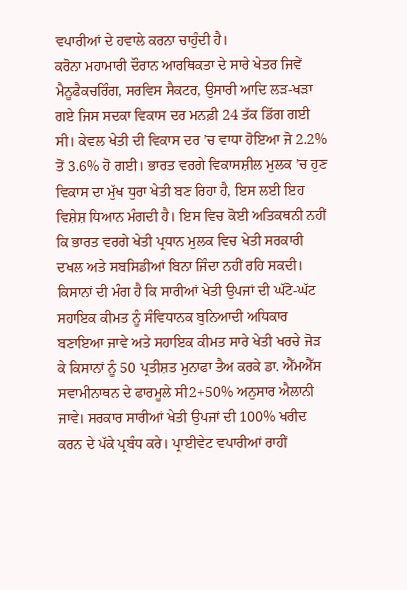ਵਪਾਰੀਆਂ ਦੇ ਹਵਾਲੇ ਕਰਨਾ ਚਾਹੁੰਦੀ ਹੈ।
ਕਰੋਨਾ ਮਹਾਮਾਰੀ ਦੌਰਾਨ ਆਰਥਿਕਤਾ ਦੇ ਸਾਰੇ ਖੇਤਰ ਜਿਵੇਂ ਮੈਨੂਫੈਕਚਰਿੰਗ, ਸਰਵਿਸ ਸੈਕਟਰ, ਉਸਾਰੀ ਆਦਿ ਲੜ-ਖੜਾ ਗਏ ਜਿਸ ਸਦਕਾ ਵਿਕਾਸ ਦਰ ਮਨਫ਼ੀ 24 ਤੱਕ ਡਿੱਗ ਗਈ ਸੀ। ਕੇਵਲ ਖੇਤੀ ਦੀ ਵਿਕਾਸ ਦਰ ’ਚ ਵਾਧਾ ਹੋਇਆ ਜੋ 2.2% ਤੋਂ 3.6% ਹੋ ਗਈ। ਭਾਰਤ ਵਰਗੇ ਵਿਕਾਸਸ਼ੀਲ ਮੁਲਕ ’ਚ ਹੁਣ ਵਿਕਾਸ ਦਾ ਮੁੱਖ ਧੁਰਾ ਖੇਤੀ ਬਣ ਰਿਹਾ ਹੈ, ਇਸ ਲਈ ਇਹ ਵਿਸ਼ੇਸ਼ ਧਿਆਨ ਮੰਗਦੀ ਹੈ। ਇਸ ਵਿਚ ਕੋਈ ਅਤਿਕਥਨੀ ਨਹੀਂ ਕਿ ਭਾਰਤ ਵਰਗੇ ਖੇਤੀ ਪ੍ਰਧਾਨ ਮੁਲਕ ਵਿਚ ਖੇਤੀ ਸਰਕਾਰੀ ਦਖਲ ਅਤੇ ਸਬਸਿਡੀਆਂ ਬਿਨਾ ਜਿੰਦਾ ਨਹੀਂ ਰਹਿ ਸਕਦੀ।
ਕਿਸਾਨਾਂ ਦੀ ਮੰਗ ਹੈ ਕਿ ਸਾਰੀਆਂ ਖੇਤੀ ਉਪਜਾਂ ਦੀ ਘੱਟੋ-ਘੱਟ ਸਹਾਇਕ ਕੀਮਤ ਨੂੰ ਸੰਵਿਧਾਨਕ ਬੁਨਿਆਦੀ ਅਧਿਕਾਰ ਬਣਾਇਆ ਜਾਵੇ ਅਤੇ ਸਹਾਇਕ ਕੀਮਤ ਸਾਰੇ ਖੇਤੀ ਖਰਚੇ ਜੋੜ ਕੇ ਕਿਸਾਨਾਂ ਨੂੰ 50 ਪ੍ਰਤੀਸ਼ਤ ਮੁਨਾਫਾ ਤੈਅ ਕਰਕੇ ਡਾ. ਐੱਮਐੱਸ ਸਵਾਮੀਨਾਥਨ ਦੇ ਫਾਰਮੂਲੇ ਸੀ2+50% ਅਨੁਸਾਰ ਐਲਾਨੀ ਜਾਵੇ। ਸਰਕਾਰ ਸਾਰੀਆਂ ਖੇਤੀ ਉਪਜਾਂ ਦੀ 100% ਖਰੀਦ ਕਰਨ ਦੇ ਪੱਕੇ ਪ੍ਰਬੰਧ ਕਰੇ। ਪ੍ਰਾਈਵੇਟ ਵਪਾਰੀਆਂ ਰਾਹੀਂ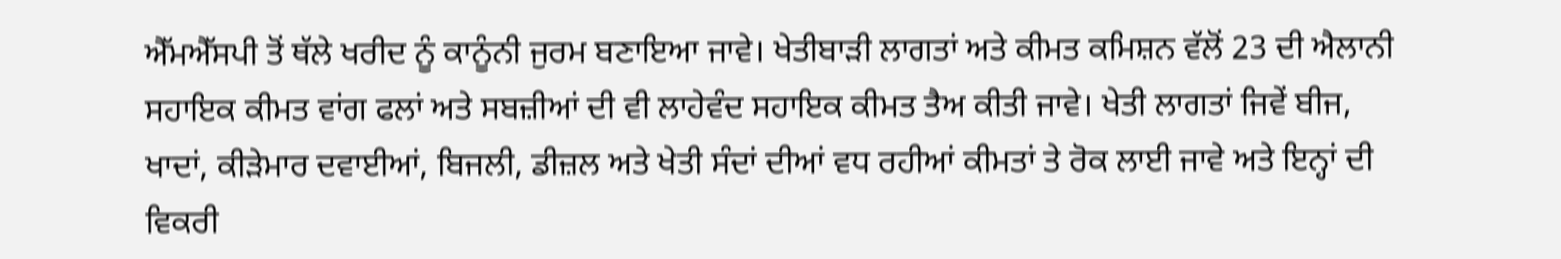ਐੱਮਐੱਸਪੀ ਤੋਂ ਥੱਲੇ ਖਰੀਦ ਨੂੰ ਕਾਨੂੰਨੀ ਜੁਰਮ ਬਣਾਇਆ ਜਾਵੇ। ਖੇਤੀਬਾੜੀ ਲਾਗਤਾਂ ਅਤੇ ਕੀਮਤ ਕਮਿਸ਼ਨ ਵੱਲੋਂ 23 ਦੀ ਐਲਾਨੀ ਸਹਾਇਕ ਕੀਮਤ ਵਾਂਗ ਫਲਾਂ ਅਤੇ ਸਬਜ਼ੀਆਂ ਦੀ ਵੀ ਲਾਹੇਵੰਦ ਸਹਾਇਕ ਕੀਮਤ ਤੈਅ ਕੀਤੀ ਜਾਵੇ। ਖੇਤੀ ਲਾਗਤਾਂ ਜਿਵੇਂ ਬੀਜ, ਖਾਦਾਂ, ਕੀੜੇਮਾਰ ਦਵਾਈਆਂ, ਬਿਜਲੀ, ਡੀਜ਼ਲ ਅਤੇ ਖੇਤੀ ਸੰਦਾਂ ਦੀਆਂ ਵਧ ਰਹੀਆਂ ਕੀਮਤਾਂ ਤੇ ਰੋਕ ਲਾਈ ਜਾਵੇ ਅਤੇ ਇਨ੍ਹਾਂ ਦੀ ਵਿਕਰੀ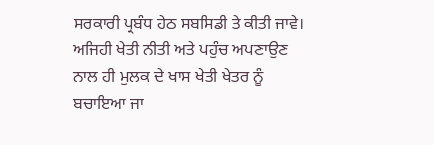ਸਰਕਾਰੀ ਪ੍ਰਬੰਧ ਹੇਠ ਸਬਸਿਡੀ ਤੇ ਕੀਤੀ ਜਾਵੇ। ਅਜਿਹੀ ਖੇਤੀ ਨੀਤੀ ਅਤੇ ਪਹੁੰਚ ਅਪਣਾਉਣ ਨਾਲ ਹੀ ਮੁਲਕ ਦੇ ਖਾਸ ਖੇਤੀ ਖੇਤਰ ਨੂੰ ਬਚਾਇਆ ਜਾ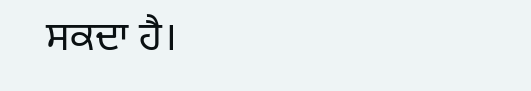ਸਕਦਾ ਹੈ।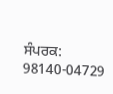ਸੰਪਰਕ: 98140-04729